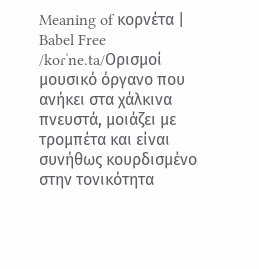Meaning of κορνέτα | Babel Free
/koɾˈne.ta/Ορισμοί
μουσικό όργανο που ανήκει στα χάλκινα πνευστά, μοιάζει με τρομπέτα και είναι συνήθως κουρδισμένο στην τονικότητα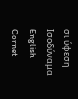σι ύφεση
Ισοδύναμα
English
Cornet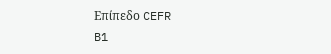Επίπεδο CEFR
B1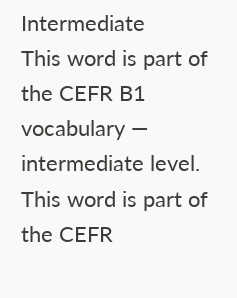Intermediate
This word is part of the CEFR B1 vocabulary — intermediate level.
This word is part of the CEFR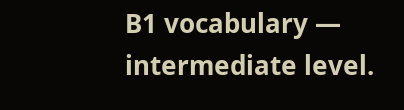B1 vocabulary — intermediate level.